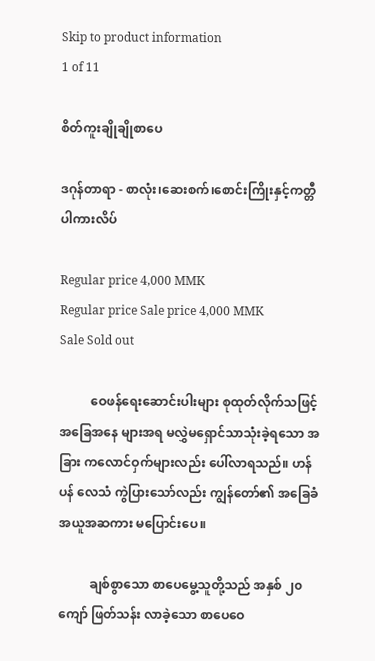Skip to product information
1 of 11

စိတ်ကူးချိုချိုစာပေ

ဒဂုန်တာရာ - စာလုံး၊ဆေးစက်၊စောင်းကြိုးနှင့်ကတ္တီပါကားလိပ်

Regular price 4,000 MMK
Regular price Sale price 4,000 MMK
Sale Sold out

          ဝေဖန်ရေးဆောင်းပါးများ စုထုတ်လိုက်သဖြင့် အခြေအနေ များအရ မလွှဲမရှောင်သာသုံးခဲ့ရသော အခြား ကလောင်ဝှက်များလည်း ပေါ်လာရသည်။ ဟန်ပန် လေသံ ကွဲပြားသော်လည်း ကျွန်တော်၏ အခြေခံ အယူအဆကား မပြောင်းပေ။

          ချစ်စွာသော စာပေမွေ့သူတို့သည် အနှစ် ၂၀ ကျော် ဖြတ်သန်း လာခဲ့သော စာပေဝေ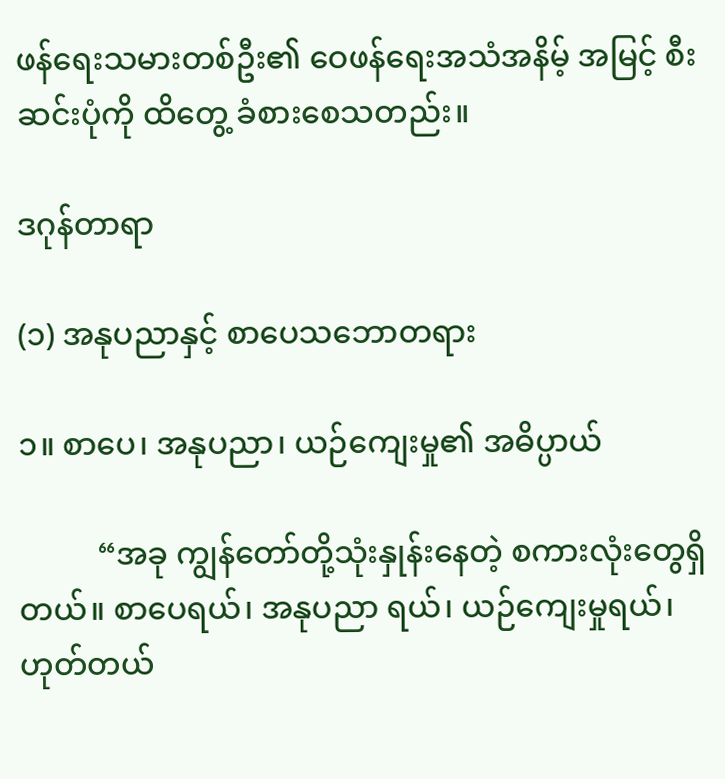ဖန်ရေးသမားတစ်ဦး၏ ဝေဖန်ရေးအသံအနိမ့် အမြင့် စီးဆင်းပုံကို ထိတွေ့ ခံစားစေသတည်း။

ဒဂုန်တာရာ

(၁) အနုပညာနှင့် စာပေသဘောတရား

၁။ စာပေ၊ အနုပညာ၊ ယဉ်ကျေးမှု၏ အဓိပ္ပာယ်

          “အခု ကျွန်တော်တို့သုံးနှုန်းနေတဲ့ စကားလုံးတွေရှိတယ်။ စာပေရယ်၊ အနုပညာ ရယ်၊ ယဉ်ကျေးမှုရယ်၊ ဟုတ်တယ်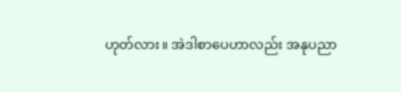ဟုတ်လား။ အဲဒါစာပေဟာလည်း အနုပညာ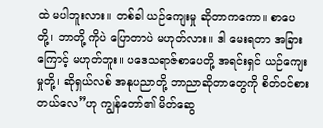ထဲ မပါဘူးလား။ တစ်ခါ ယဉ်ကျေးမှု ဆိုတာကကော။ စာပေတို့၊ ဘာတို့ ကိုပဲ ပြောတာပဲ မဟုတ်လား။ ဒါ မေးရတာ အခြားကြောင့် မဟုတ်ဘူး။ ပဒေသရာဇ်စာပေတို့ အရင်းရှင် ယဉ်ကျေးမှုတို့၊ ဆိုရှယ်လစ် အနုပညာတို့ ဘာညာဆိုတာတွေကို စိတ်ဝင်စားတယ်လေ”ဟု ကျွန်တော်၏ မိတ်ဆွေ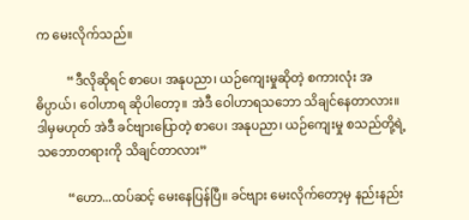က မေးလိုက်သည်။

          “ဒီလိုဆိုရင် စာပေ၊ အနုပညာ၊ ယဉ်ကျေးမှုဆိုတဲ့ စကားလုံး အဓိပ္ပာယ်၊ ဝေါဟာရ ဆိုပါတော့။ အဲဒီ ဝေါဟာရသဘော သိချင်နေတာလား။ ဒါမှမဟုတ် အဲဒီ ခင်ဗျားပြောတဲ့ စာပေ၊ အနုပညာ၊ ယဉ်ကျေးမှု စသည်တို့ရဲ့ သဘောတရားကို သိချင်တာလား”

          “ဟော...ထပ်ဆင့် မေးနေပြန်ပြီ။ ခင်ဗျား မေးလိုက်တော့မှ နည်းနည်း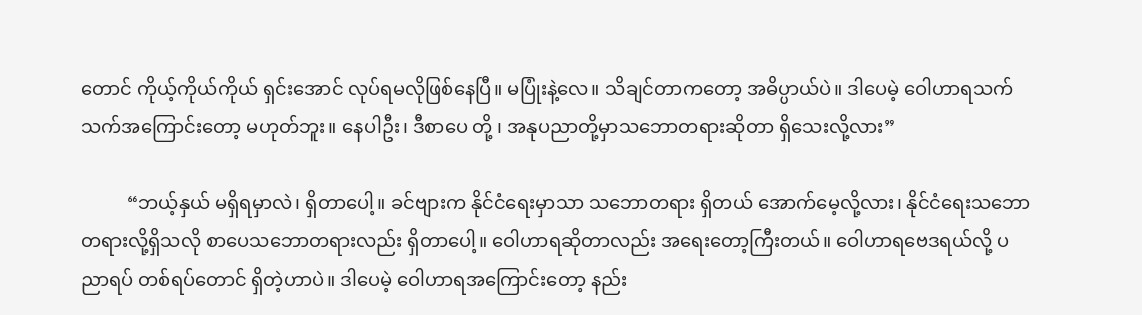တောင် ကိုယ့်ကိုယ်ကိုယ် ရှင်းအောင် လုပ်ရမလိုဖြစ်နေပြီ။ မပြုံးနဲ့လေ။ သိချင်တာကတော့ အဓိပ္ပာယ်ပဲ။ ဒါပေမဲ့ ဝေါဟာရသက်သက်အကြောင်းတော့ မဟုတ်ဘူး။ နေပါဦး၊ ဒီစာပေ တို့ ၊ အနုပညာတို့မှာသဘောတရားဆိုတာ ရှိသေးလို့လား”

          “ဘယ့်နှယ် မရှိရမှာလဲ၊ ရှိတာပေါ့။ ခင်ဗျားက နိုင်ငံရေးမှာသာ သဘောတရား ရှိတယ် အောက်မေ့လို့လား၊ နိုင်ငံရေးသဘောတရားလို့ရှိသလို စာပေသဘောတရားလည်း ရှိတာပေါ့။ ဝေါဟာရဆိုတာလည်း အရေးတော့ကြီးတယ်။ ဝေါဟာရဗေဒရယ်လို့ ပညာရပ် တစ်ရပ်တောင် ရှိတဲ့ဟာပဲ။ ဒါပေမဲ့ ဝေါဟာရအကြောင်းတော့ နည်း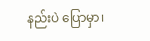နည်းပဲ ပြောမှာ၊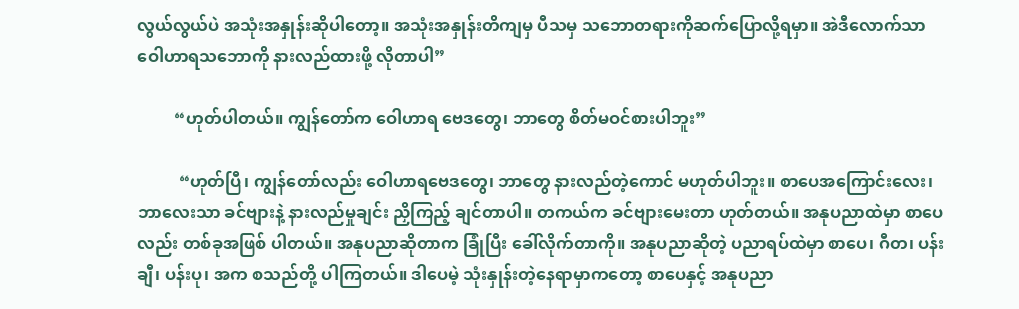လွယ်လွယ်ပဲ အသုံးအနှုန်းဆိုပါတော့။ အသုံးအနှုန်းတိကျမှ ပီသမှ သဘောတရားကိုဆက်ပြောလို့ရမှာ။ အဲဒီလောက်သာ ဝေါဟာရသဘောကို နားလည်ထားဖို့ လိုတာပါ”

         “ဟုတ်ပါတယ်။ ကျွန်တော်က ဝေါဟာရ ဗေဒတွေ၊ ဘာတွေ စိတ်မဝင်စားပါဘူး”

          “ဟုတ်ပြီ၊ ကျွန်တော်လည်း ဝေါဟာရဗေဒတွေ၊ ဘာတွေ နားလည်တဲ့ကောင် မဟုတ်ပါဘူး။ စာပေအကြောင်းလေး၊ ဘာလေးသာ ခင်ဗျားနဲ့ နားလည်မှုချင်း ညှိကြည့် ချင်တာပါ။ တကယ်က ခင်ဗျားမေးတာ ဟုတ်တယ်။ အနုပညာထဲမှာ စာပေလည်း တစ်ခုအဖြစ် ပါတယ်။ အနုပညာဆိုတာက ခြုံပြီး ခေါ်လိုက်တာကို။ အနုပညာဆိုတဲ့ ပညာရပ်ထဲမှာ စာပေ၊ ဂီတ၊ ပန်းချီ၊ ပန်းပု၊ အက စသည်တို့ ပါကြတယ်။ ဒါပေမဲ့ သုံးနှုန်းတဲ့နေရာမှာကတော့ စာပေနှင့် အနုပညာ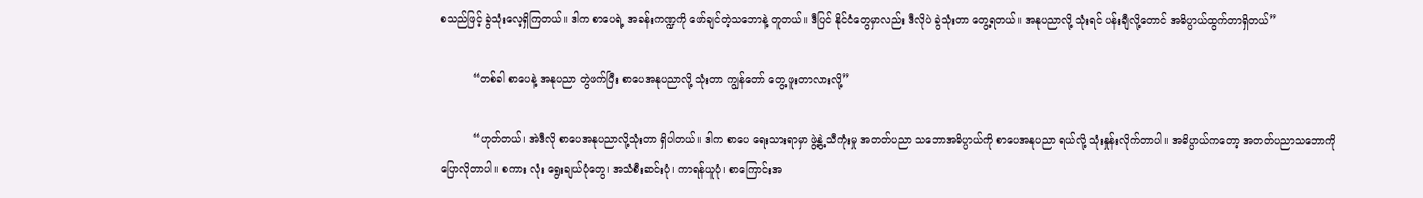စသည်ဖြင့် ခွဲသုံးလေ့ရှိကြတယ်။ ဒါက စာပေရဲ့ အခန်းကဏ္ဍကို ဖော်ချင်တဲ့သဘောနဲ့ တူတယ်။ ဒီပြင် နိုင်ငံတွေမှာလည်း ဒီလိုပဲ ခွဲသုံးတာ တွေ့ရတယ်။ အနုပညာလို့ သုံးရင် ပန်းချီလို့တောင် အဓိပ္ပာယ်ထွက်တာရှိတယ်”

          “တစ်ခါ စာပေနဲ့ အနုပညာ တွဲဖက်ပြီး စာပေအနုပညာလို့ သုံးတာ ကျွန်တော် တွေ့ ဖူးတာလားလို့”

          “ဟုတ်တယ်၊ အဲဒီလို စာပေအနုပညာလို့သုံးတာ ရှိပါတယ်။ ဒါက စာပေ ရေးသားရာမှာ ဖွဲ့နွဲ့ သီကုံးမှု အတတ်ပညာ သဘောအဓိပ္ပာယ်ကို စာပေအနုပညာ ရယ်လို့ သုံးနှုန်းလိုက်တာပါ။ အဓိပ္ပာယ်ကတော့ အတတ်ပညာသဘောကို ပြောလိုတာပါ။ စကား လုံး ရွေးချယ်ပုံတွေ၊ အသံစီးဆင်းပုံ၊ ကာရန်ယူပုံ၊ စာကြောင်းအ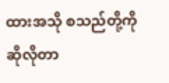ထားအသို စသည်တို့ကို ဆိုလိုတာ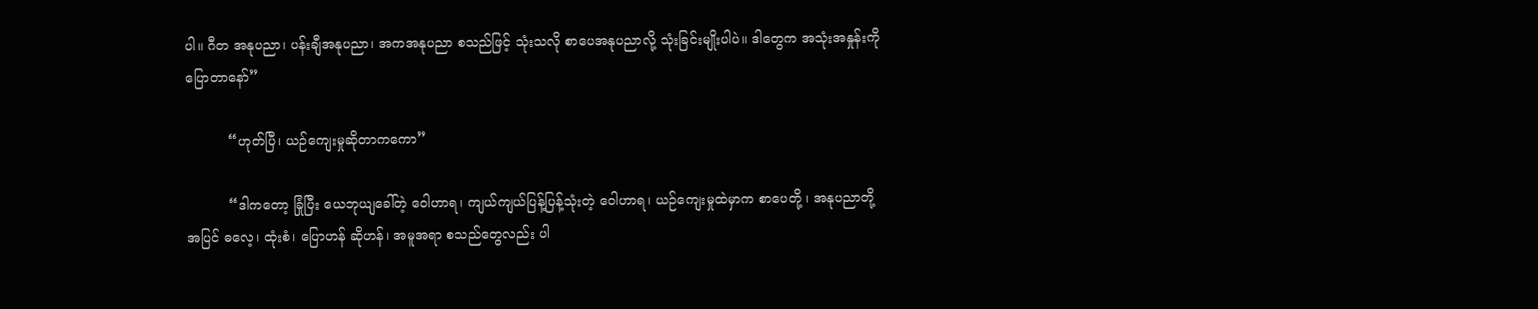ပါ။ ဂီတ အနုပညာ၊ ပန်းချီအနုပညာ၊ အကအနုပညာ စသည်ဖြင့် သုံးသလို စာပေအနုပညာလို့ သုံးခြင်းမျိုးပါပဲ။ ဒါတွေက အသုံးအနှုန်းကို ပြောတာနော်”

          “ဟုတ်ပြီ၊ ယဉ်ကျေးမှုဆိုတာကကော”

          “ဒါကတော့ ခြုံပြီး ယေဘုယျခေါ်တဲ့ ဝေါဟာရ၊ ကျယ်ကျယ်ပြန့်ပြန့်သုံးတဲ့ ဝေါဟာရ၊ ယဉ်ကျေးမှုထဲမှာက စာပေတို့ ၊ အနုပညာတို့အပြင် ဓလေ့၊ ထုံးစံ၊ ပြောဟန် ဆိုဟန်၊ အမူအရာ စသည်တွေလည်း ပါ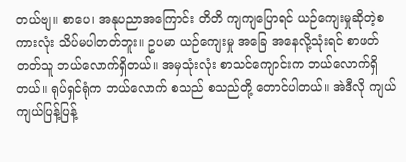တယ်ဗျ။ စာပေ၊ အနုပညာအကြောင်း တိတိ ကျကျပြောရင် ယဉ်ကျေးမှုဆိုတဲ့စကားလုံး သိပ်မပါတတ်ဘူး။ ဥပမာ ယဉ်ကျေးမှု အခြေ အနေလို့သုံးရင် စာဖတ်တတ်သူ ဘယ်လောက်ရှိတယ်။ အမှသုံးလုံး စာသင်ကျောင်းက ဘယ်လောက်ရှိတယ်။ ရုပ်ရှင်ရုံက ဘယ်လောက် စသည် စသည်တို့ တောင်ပါတယ်။ အဲဒီလို ကျယ်ကျယ်ပြန့်ပြန့်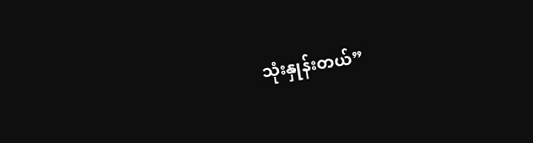သုံးနှုန်းတယ်”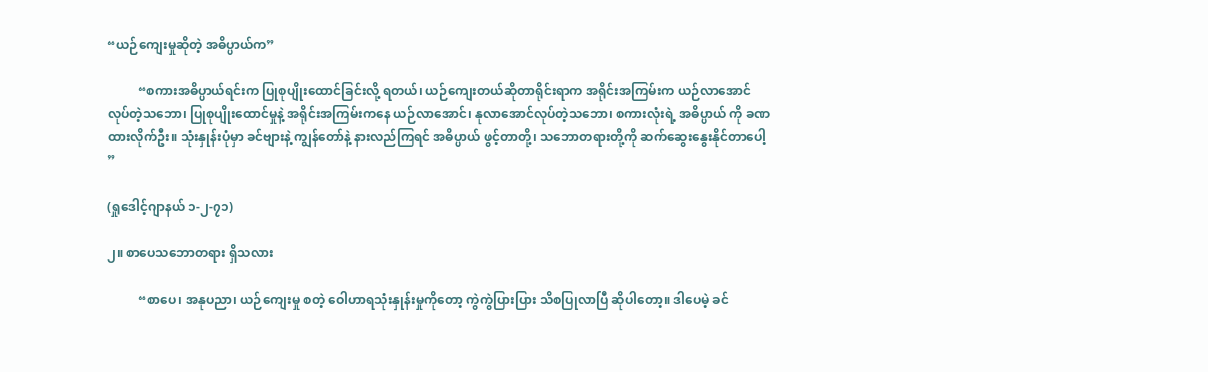“ယဉ်ကျေးမှုဆိုတဲ့ အဓိပ္ပာယ်က”

          “စကားအဓိပ္ပာယ်ရင်းက ပြုစုပျိုးထောင်ခြင်းလို့ ရတယ်၊ ယဉ်ကျေးတယ်ဆိုတာရိုင်းရာက အရိုင်းအကြမ်းက ယဉ်လာအောင် လုပ်တဲ့သဘော၊ ပြုစုပျိုးထောင်မှုနဲ့ အရိုင်းအကြမ်းကနေ ယဉ်လာအောင်၊ နုလာအောင်လုပ်တဲ့သဘော၊ စကားလုံးရဲ့ အဓိပ္ပာယ် ကို ခဏထားလိုက်ဦး။ သုံးနှုန်းပုံမှာ ခင်ဗျားနဲ့ ကျွန်တော်နဲ့ နားလည်ကြရင် အဓိပ္ပာယ် ဖွင့်တာတို့၊ သဘောတရားတို့ကို ဆက်ဆွေးနွေးနိုင်တာပေါ့ ”

(ရှုဒေါင့်ဂျာနယ် ၁-၂-၇၁)

၂။ စာပေသဘောတရား ရှိသလား

          “စာပေ၊ အနုပညာ၊ ယဉ်ကျေးမှု စတဲ့ ဝေါဟာရသုံးနှုန်းမှုကိုတော့ ကွဲကွဲပြားပြား သိစပြုလာပြီ ဆိုပါတော့။ ဒါပေမဲ့ ခင်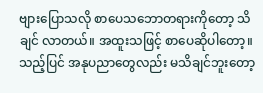ဗျားပြောသလို စာပေသဘောတရားကိုတော့ သိချင် လာတယ်။ အထူးသဖြင့် စာပေဆိုပါတော့။ သည့်ပြင် အနုပညာတွေလည်း မသိချင်ဘူးတော့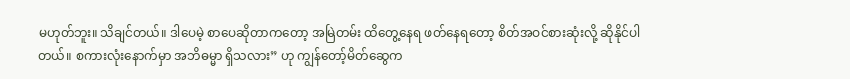မဟုတ်ဘူး။ သိချင်တယ်။ ဒါပေမဲ့ စာပေဆိုတာကတော့ အမြဲတမ်း ထိတွေ့နေရ ဖတ်နေရတော့ စိတ်အဝင်စားဆုံးလို့ ဆိုနိုင်ပါတယ်။ စကားလုံးနောက်မှာ အဘိဓမ္မာ ရှိသလား” ဟု ကျွန်တော့်မိတ်ဆွေက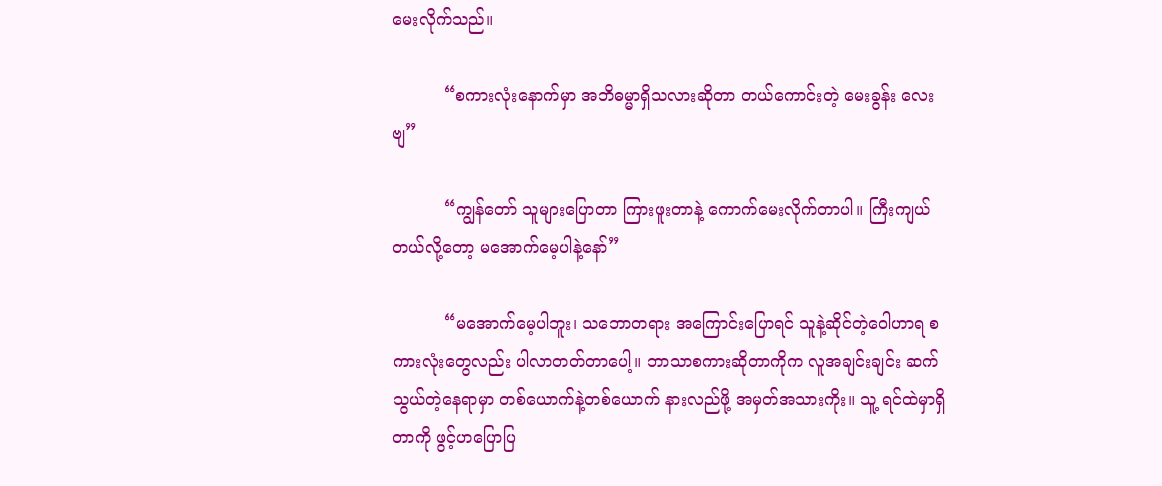မေးလိုက်သည်။

          “စကားလုံးနောက်မှာ အဘိဓမ္မာရှိသလားဆိုတာ တယ်ကောင်းတဲ့ မေးခွန်း လေးဗျ”

          “ကျွန်တော် သူများပြောတာ ကြားဖူးတာနဲ့ ကောက်မေးလိုက်တာပါ။ ကြီးကျယ် တယ်လို့တော့ မအောက်မေ့ပါနဲ့နော်”

          “မအောက်မေ့ပါဘူး၊ သဘောတရား အကြောင်းပြောရင် သူနဲ့ဆိုင်တဲ့ဝေါဟာရ စကားလုံးတွေလည်း ပါလာတတ်တာပေါ့။ ဘာသာစကားဆိုတာကိုက လူအချင်းချင်း ဆက်သွယ်တဲ့နေရာမှာ တစ်ယောက်နဲ့တစ်ယောက် နားလည်ဖို့ အမှတ်အသားကိုး။ သူ့ ရင်ထဲမှာရှိတာကို ဖွင့်ဟပြောပြ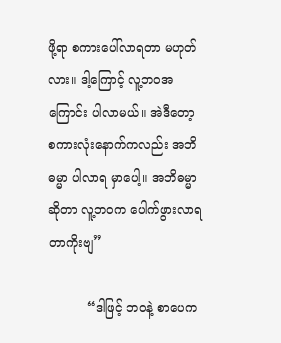ဖို့ရာ စကားပေါ်လာရတာ မဟုတ်လား။ ဒါ့ကြောင့် လူ့ဘဝအကြောင်း ပါလာမယ်။ အဲဒီတော့ စကားလုံးနောက်ကလည်း အဘိဓမ္မာ ပါလာရ မှာပေါ့။ အဘိဓမ္မာဆိုတာ လူ့ဘဝက ပေါက်ဖွားလာရတာကိုးဗျ”

          “ဒါဖြင့် ဘဝနဲ့ စာပေက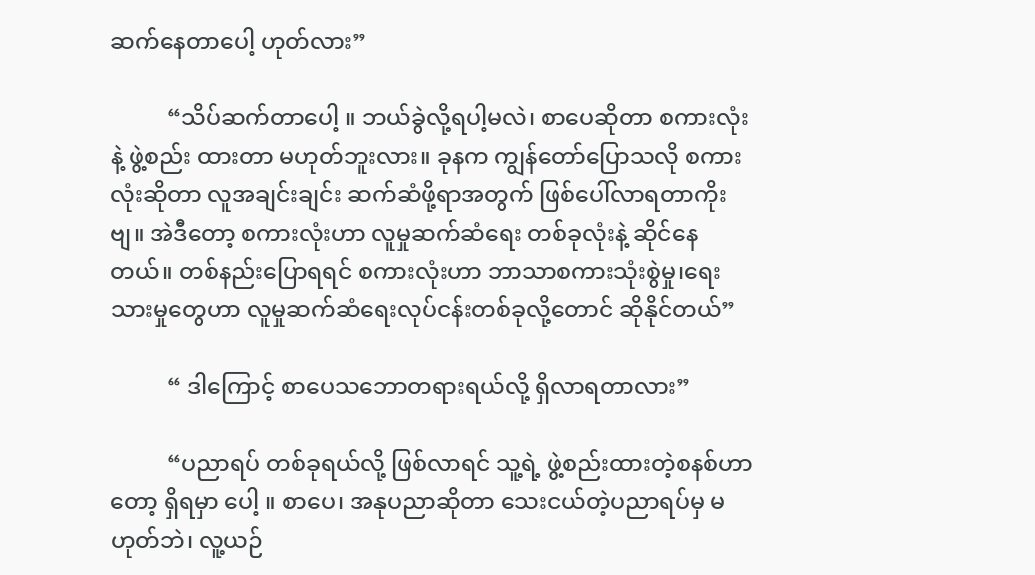ဆက်နေတာပေါ့ ဟုတ်လား”

          “သိပ်ဆက်တာပေါ့ ။ ဘယ်ခွဲလို့ရပါ့မလဲ၊ စာပေဆိုတာ စကားလုံးနဲ့ ဖွဲ့စည်း ထားတာ မဟုတ်ဘူးလား။ ခုနက ကျွန်တော်ပြောသလို စကားလုံးဆိုတာ လူအချင်းချင်း ဆက်ဆံဖို့ရာအတွက် ဖြစ်ပေါ်လာရတာကိုးဗျ။ အဲဒီတော့ စကားလုံးဟာ လူမှုဆက်ဆံရေး တစ်ခုလုံးနဲ့ ဆိုင်နေတယ်။ တစ်နည်းပြောရရင် စကားလုံးဟာ ဘာသာစကားသုံးစွဲမှု၊ရေးသားမှုတွေဟာ လူမှုဆက်ဆံရေးလုပ်ငန်းတစ်ခုလို့တောင် ဆိုနိုင်တယ်”

          “ ဒါကြောင့် စာပေသဘောတရားရယ်လို့ ရှိလာရတာလား”

          “ပညာရပ် တစ်ခုရယ်လို့ ဖြစ်လာရင် သူ့ရဲ့ ဖွဲ့စည်းထားတဲ့စနစ်ဟာတော့ ရှိရမှာ ပေါ့ ။ စာပေ၊ အနုပညာဆိုတာ သေးငယ်တဲ့ပညာရပ်မှ မဟုတ်ဘဲ၊ လူ့ယဉ်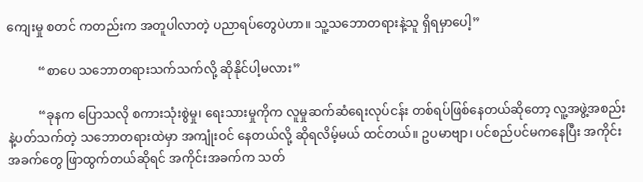ကျေးမှု စတင် ကတည်းက အတူပါလာတဲ့ ပညာရပ်တွေပဲဟာ။ သူ့သဘောတရားနဲ့သူ ရှိရမှာပေါ့”

          “စာပေ သဘောတရားသက်သက်လို့ ဆိုနိုင်ပါ့မလား”

          “ခုနက ပြောသလို စကားသုံးစွဲမှု၊ ရေးသားမှုကိုက လူမှုဆက်ဆံရေးလုပ်ငန်း တစ်ရပ်ဖြစ်နေတယ်ဆိုတော့ လူ့အဖွဲ့အစည်းနဲ့ပတ်သက်တဲ့ သဘောတရားထဲမှာ အကျုံးဝင် နေတယ်လို့ ဆိုရလိမ့်မယ် ထင်တယ်။ ဥပမာဗျာ၊ ပင်စည်ပင်မကနေပြီး အကိုင်းအခက်တွေ ဖြာထွက်တယ်ဆိုရင် အကိုင်းအခက်က သတ်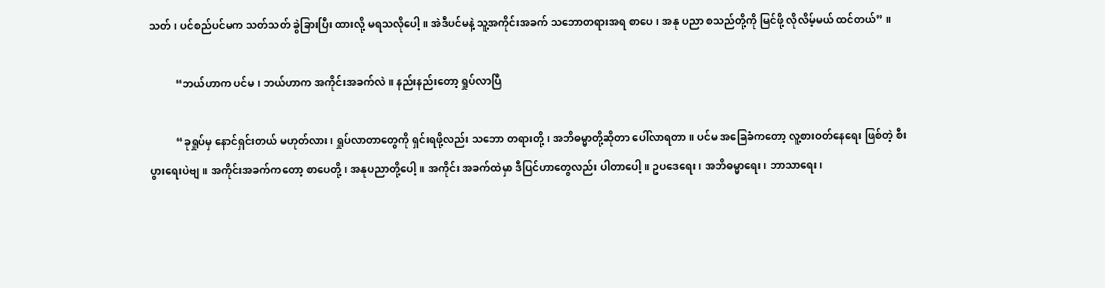သတ်၊ ပင်စည်ပင်မက သတ်သတ် ခွဲခြားပြီး ထားလို့ မရသလိုပေါ့။ အဲဒီပင်မနဲ့ သူ့အကိုင်းအခက် သဘောတရားအရ စာပေ၊ အနု ပညာ စသည်တို့ကို မြင်ဖို့ လိုလိမ့်မယ် ထင်တယ်” ။

          “ဘယ်ဟာက ပင်မ၊ ဘယ်ဟာက အကိုင်းအခက်လဲ။ နည်းနည်းတော့ ရှုပ်လာပြီ

          “ခုရှုပ်မှ နောင်ရှင်းတယ် မဟုတ်လား၊ ရှုပ်လာတာတွေကို ရှင်းရဖို့လည်း သဘော တရားတို့၊ အဘိဓမ္မာတို့ဆိုတာ ပေါ်လာရတာ။ ပင်မ အခြေခံကတော့ လူ့စားဝတ်နေရေး ဖြစ်တဲ့ စီးပွားရေးပဲဗျ။ အကိုင်းအခက်ကတော့ စာပေတို့၊ အနုပညာတို့ပေါ့။ အကိုင်း အခက်ထဲမှာ ဒီပြင်ဟာတွေလည်း ပါတာပေါ့။ ဥပဒေရေး၊ အဘိဓမ္မာရေး၊ ဘာသာရေး၊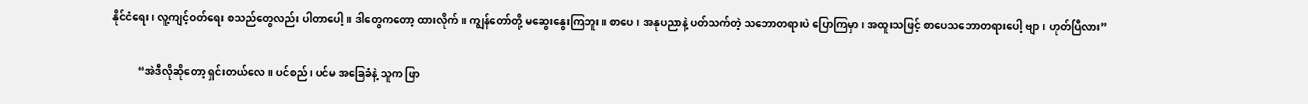နိုင်ငံရေး၊ လူ့ကျင့်ဝတ်ရေး စသည်တွေလည်း ပါတာပေါ့။ ဒါတွေကတော့ ထားလိုက်။ ကျွန်တော်တို့ မဆွေးနွေးကြဘူး။ စာပေ၊ အနုပညာနဲ့ ပတ်သက်တဲ့ သဘောတရားပဲ ပြောကြမှာ၊ အထူးသဖြင့် စာပေသဘောတရားပေါ့ ဗျာ၊ ဟုတ်ပြီလား”

          “အဲဒီလိုဆိုတော့ ရှင်းတယ်လေ။ ပင်စည်၊ ပင်မ အခြေခံနဲ့ သူက ဖြာ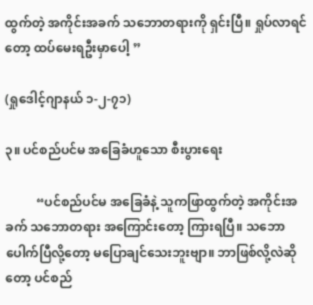ထွက်တဲ့ အကိုင်းအခက် သဘောတရားကို ရှင်းပြီ။ ရှုပ်လာရင်တော့ ထပ်မေးရဦးမှာပေါ့ ”

(ရှုဒေါင့်ဂျာနယ် ၁-၂-၇၁)

၃။ ပင်စည်ပင်မ အခြေခံဟူသော စီးပွားရေး

          “ပင်စည်ပင်မ အခြေခံနဲ့ သူကဖြာထွက်တဲ့ အကိုင်းအခက် သဘောတရား အကြောင်းတော့ ကြားရပြီ။ သဘောပေါက်ပြီလို့တော့ မပြောချင်သေးဘူးဗျာ။ ဘာဖြစ်လို့လဲဆိုတော့ ပင်စည်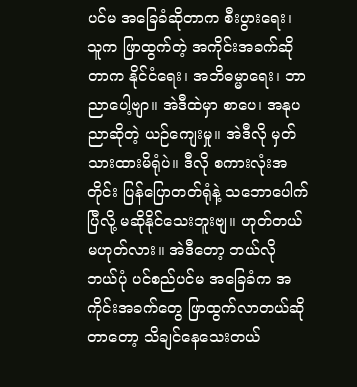ပင်မ အခြေခံဆိုတာက စီးပွားရေး၊ သူက ဖြာထွက်တဲ့ အကိုင်းအခက်ဆိုတာက နိုင်ငံရေး၊ အဘိဓမ္မာရေး၊ ဘာညာပေါ့ဗျာ။ အဲဒီထဲမှာ စာပေ၊ အနုပညာဆိုတဲ့ ယဉ်ကျေးမှု။ အဲဒီလို မှတ်သားထားမိရုံပဲ။ ဒီလို စကားလုံးအတိုင်း ပြန်ပြောတတ်ရုံနဲ့ သဘောပေါက်ပြီလို့ မဆိုနိုင်သေးဘူးဗျ။ ဟုတ်တယ် မဟုတ်လား။ အဲဒီတော့ ဘယ်လို ဘယ်ပုံ ပင်စည်ပင်မ အခြေခံက အကိုင်းအခက်တွေ ဖြာထွက်လာတယ်ဆိုတာတော့ သိချင်နေသေးတယ်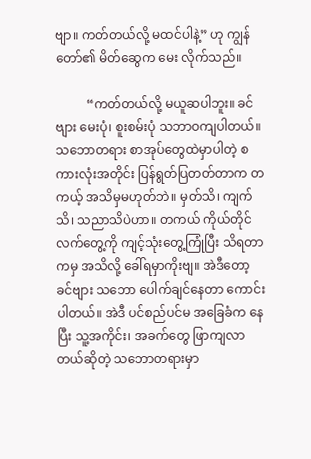ဗျာ။ ကတ်တယ်လို့ မထင်ပါနဲ့” ဟု ကျွန်တော်၏ မိတ်ဆွေက မေး လိုက်သည်။

          “ကတ်တယ်လို့ မယူဆပါဘူး။ ခင်ဗျား မေးပုံ၊ စူးစမ်းပုံ သဘာဝကျပါတယ်။ သဘောတရား စာအုပ်တွေထဲမှာပါတဲ့ စကားလုံးအတိုင်း ပြန်ရွတ်ပြတတ်တာက တကယ့် အသိမှမဟုတ်ဘဲ။ မှတ်သိ၊ ကျက်သိ၊ သညာသိပဲဟာ။ တကယ် ကိုယ်တိုင်လက်တွေ့ကို ကျင့်သုံးတွေ့ကြုံပြီး သိရတာကမှ အသိလို့ ခေါ်ရမှာကိုးဗျ။ အဲဒီတော့ ခင်ဗျား သဘော ပေါက်ချင်နေတာ ကောင်းပါတယ်။ အဲဒီ ပင်စည်ပင်မ အခြေခံက နေပြီး သူ့အကိုင်း၊ အခက်တွေ ဖြာကျလာတယ်ဆိုတဲ့ သဘောတရားမှာ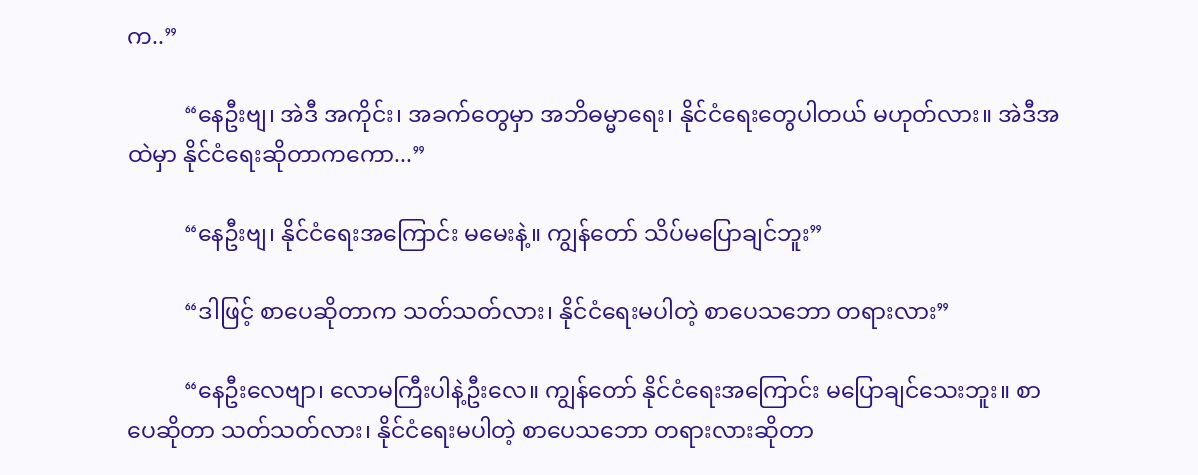က..”

          “နေဦးဗျ၊ အဲဒီ အကိုင်း၊ အခက်တွေမှာ အဘိဓမ္မာရေး၊ နိုင်ငံရေးတွေပါတယ် မဟုတ်လား။ အဲဒီအထဲမှာ နိုင်ငံရေးဆိုတာကကော...”

          “နေဦးဗျ၊ နိုင်ငံရေးအကြောင်း မမေးနဲ့။ ကျွန်တော် သိပ်မပြောချင်ဘူး”

          “ဒါဖြင့် စာပေဆိုတာက သတ်သတ်လား၊ နိုင်ငံရေးမပါတဲ့ စာပေသဘော တရားလား”

          “နေဦးလေဗျာ၊ လောမကြီးပါနဲ့ဦးလေ။ ကျွန်တော် နိုင်ငံရေးအကြောင်း မပြောချင်သေးဘူး။ စာပေဆိုတာ သတ်သတ်လား၊ နိုင်ငံရေးမပါတဲ့ စာပေသဘော တရားလားဆိုတာ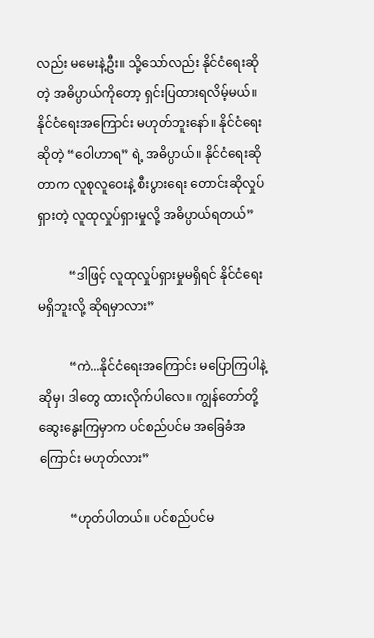လည်း မမေးနဲ့ဦး။ သို့သော်လည်း နိုင်ငံရေးဆိုတဲ့ အဓိပ္ပာယ်ကိုတော့ ရှင်းပြထားရလိမ့်မယ်။ နိုင်ငံရေးအကြောင်း မဟုတ်ဘူးနော်။ နိုင်ငံရေးဆိုတဲ့ “ဝေါဟာရ” ရဲ့ အဓိပ္ပာယ်။ နိုင်ငံရေးဆိုတာက လူစုလူဝေးနဲ့ စီးပွားရေး တောင်းဆိုလှုပ်ရှားတဲ့ လူထုလှုပ်ရှားမှုလို့ အဓိပ္ပာယ်ရတယ်”

          “ဒါဖြင့် လူထုလှုပ်ရှားမှုမရှိရင် နိုင်ငံရေး မရှိဘူးလို့ ဆိုရမှာလား”

          “ကဲ...နိုင်ငံရေးအကြောင်း မပြောကြပါနဲ့ဆိုမှ၊ ဒါတွေ ထားလိုက်ပါလေ။ ကျွန်တော်တို့ ဆွေးနွေးကြမှာက ပင်စည်ပင်မ အခြေခံအကြောင်း မဟုတ်လား”

          “ဟုတ်ပါတယ်။ ပင်စည်ပင်မ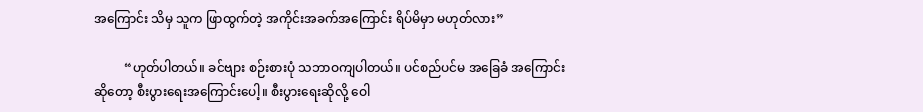အကြောင်း သိမှ သူက ဖြာထွက်တဲ့ အကိုင်းအခက်အကြောင်း ရိပ်မိမှာ မဟုတ်လား”

          “ဟုတ်ပါတယ်။ ခင်ဗျား စဉ်းစားပုံ သဘာဝကျပါတယ်။ ပင်စည်ပင်မ အခြေခံ အကြောင်းဆိုတော့ စီးပွားရေးအကြောင်းပေါ့။ စီးပွားရေးဆိုလို့ ဝေါ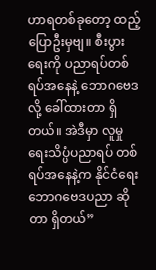ဟာရတစ်ခုတော့ ထည့်ပြောဦးမှဗျ။ စီးပွားရေးကို ပညာရပ်တစ်ရပ်အနေနဲ့ ဘောဂဗေဒလို့ ခေါ်ထားတာ ရှိတယ်။ အဲဒီမှာ လူမှုရေးသိပ္ပံပညာရပ် တစ်ရပ်အနေနဲ့က နိုင်ငံရေး ဘောဂဗေဒပညာ ဆိုတာ ရှိတယ်”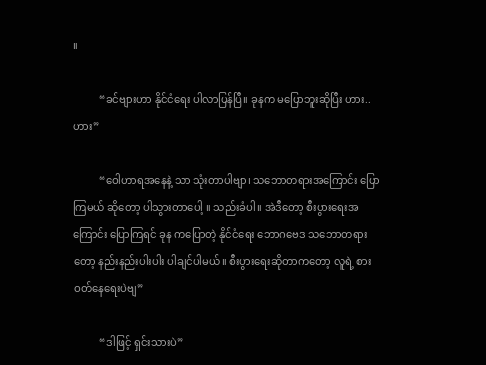။

          “ခင်ဗျားဟာ နိုင်ငံရေး ပါလာပြန်ပြီ။ ခုနက မပြောဘူးဆိုပြီး ဟား.. ဟား”

          “ဝေါဟာရအနေနဲ့ သာ သုံးတာပါဗျာ၊ သဘောတရားအကြောင်း ပြောကြမယ် ဆိုတော့ ပါသွားတာပေါ့ ။ သည်းခံပါ။ အဲဒီတော့ စီးပွားရေးအကြောင်း ပြောကြရင် ခုန ကပြောတဲ့ နိုင်ငံရေး ဘောဂဗေဒ သဘောတရားတော့ နည်းနည်းပါးပါး ပါချင်ပါမယ်။ စီးပွားရေးဆိုတာကတော့ လူရဲ့ စားဝတ်နေရေးပဲဗျ”

          “ဒါဖြင့် ရှင်းသားပဲ”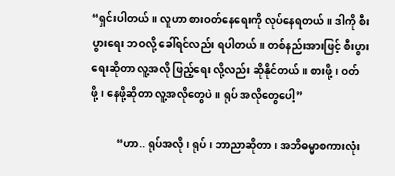“ရှင်းပါတယ်။ လူဟာ စားဝတ်နေရေးကို လုပ်နေရတယ်။ ဒါကို စီးပွားရေး ဘဝလို့ ခေါ်ရင်လည်း ရပါတယ်။ တစ်နည်းအားဖြင့် စီးပွားရေးဆိုတာ လူ့အလို ဖြည့်ရေး လို့လည်း ဆိုနိုင်တယ်။ စားဖို့၊ ဝတ်ဖို့၊ နေဖို့ဆိုတာ လူ့အလိုတွေပဲ။ ရုပ် အလိုတွေပေါ့”

          “ဟာ.. ရုပ်အလို၊ ရုပ်၊ ဘာညာဆိုတာ၊ အဘိဓမ္မာစကားလုံး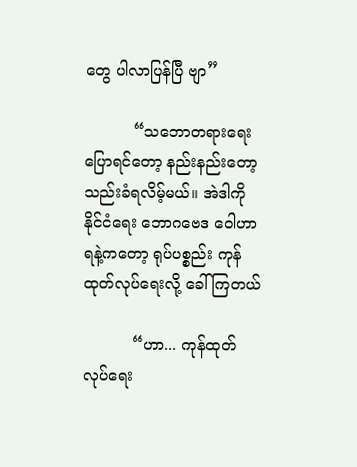တွေ ပါလာပြန်ပြီ ဗျာ”

          “သဘောတရားရေး ပြောရင်တော့ နည်းနည်းတော့ သည်းခံရလိမ့်မယ်။ အဲဒါကို နိုင်ငံရေး ဘောဂဗေဒ ဝေါဟာရနဲ့ကတော့ ရုပ်ပစ္စည်း ကုန်ထုတ်လုပ်ရေးလို့ ခေါ်ကြတယ်

          “ဟာ... ကုန်ထုတ်လုပ်ရေး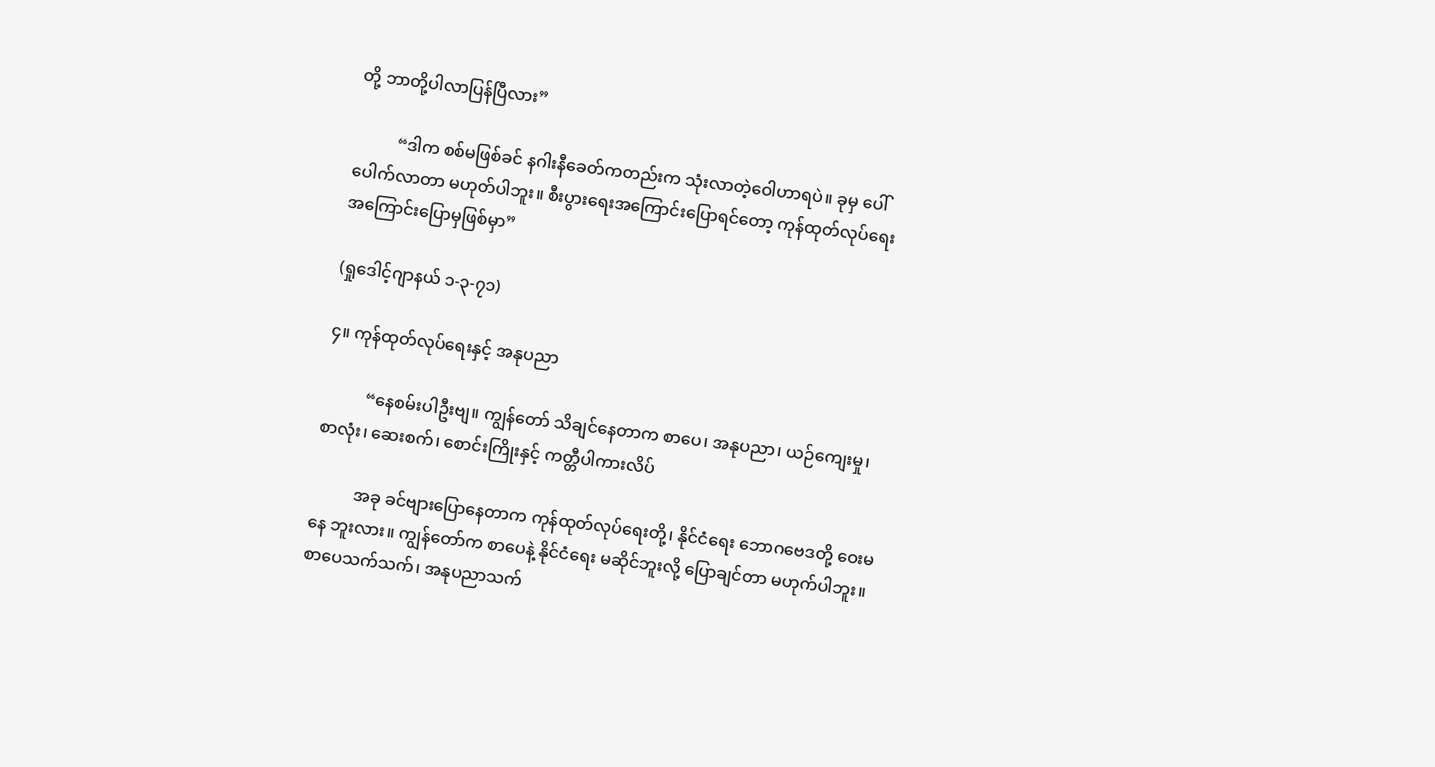တို့ ဘာတို့ပါလာပြန်ပြီလား”

          “ဒါက စစ်မဖြစ်ခင် နဂါးနီခေတ်ကတည်းက သုံးလာတဲ့ဝေါဟာရပဲ။ ခုမှ ပေါ်ပေါက်လာတာ မဟုတ်ပါဘူး။ စီးပွားရေးအကြောင်းပြောရင်တော့ ကုန်ထုတ်လုပ်ရေး အကြောင်းပြောမှဖြစ်မှာ”

(ရှုဒေါင့်ဂျာနယ် ၁-၃-၇၁)

၄။ ကုန်ထုတ်လုပ်ရေးနှင့် အနုပညာ

          “နေစမ်းပါဦးဗျ။ ကျွန်တော် သိချင်နေတာက စာပေ၊ အနုပညာ၊ ယဉ်ကျေးမှု၊စာလုံး၊ ဆေးစက်၊ စောင်းကြိုးနှင့် ကတ္တီပါကားလိပ်

          အခု ခင်ဗျားပြောနေတာက ကုန်ထုတ်လုပ်ရေးတို့၊ နိုင်ငံရေး ဘောဂဗေဒတို့ ဝေးမနေ ဘူးလား။ ကျွန်တော်က စာပေနဲ့ နိုင်ငံရေး မဆိုင်ဘူးလို့ ပြောချင်တာ မဟုက်ပါဘူး။ စာပေသက်သက်၊ အနုပညာသက်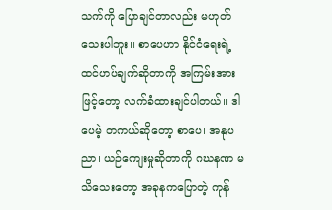သက်ကို ပြောချင်တာလည်း မဟုတ်သေးပါဘူး။ စာပေဟာ နိုင်ငံရေးရဲ့ ထင်ဟပ်ချက်ဆိုတာကို အကြမ်းအားဖြင့်တော့ လက်ခံထားချင်ပါတယ်။ ဒါပေမဲ့ တကယ်ဆိုတော့ စာပေ၊ အနုပညာ၊ ယဉ်ကျေးမှုဆိုတာကို ဂဃနဏ မသိသေးတော့ အခုနကပြောတဲ့ ကုန်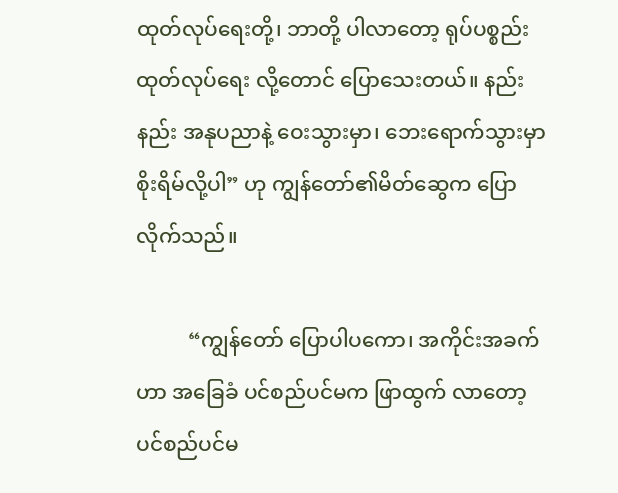ထုတ်လုပ်ရေးတို့၊ ဘာတို့ ပါလာတော့ ရုပ်ပစ္စည်း ထုတ်လုပ်ရေး လို့တောင် ပြောသေးတယ်။ နည်းနည်း အနုပညာနဲ့ ဝေးသွားမှာ၊ ဘေးရောက်သွားမှာ စိုးရိမ်လို့ပါ” ဟု ကျွန်တော်၏မိတ်ဆွေက ပြောလိုက်သည်။

          “ကျွန်တော် ပြောပါပကော၊ အကိုင်းအခက်ဟာ အခြေခံ ပင်စည်ပင်မက ဖြာထွက် လာတော့ ပင်စည်ပင်မ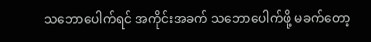သဘောပေါက်ရင် အကိုင်းအခက် သဘောပေါက်ဖို့ မခက်တော့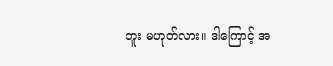ဘူး မဟုတ်လား။ ဒါကြောင့် အ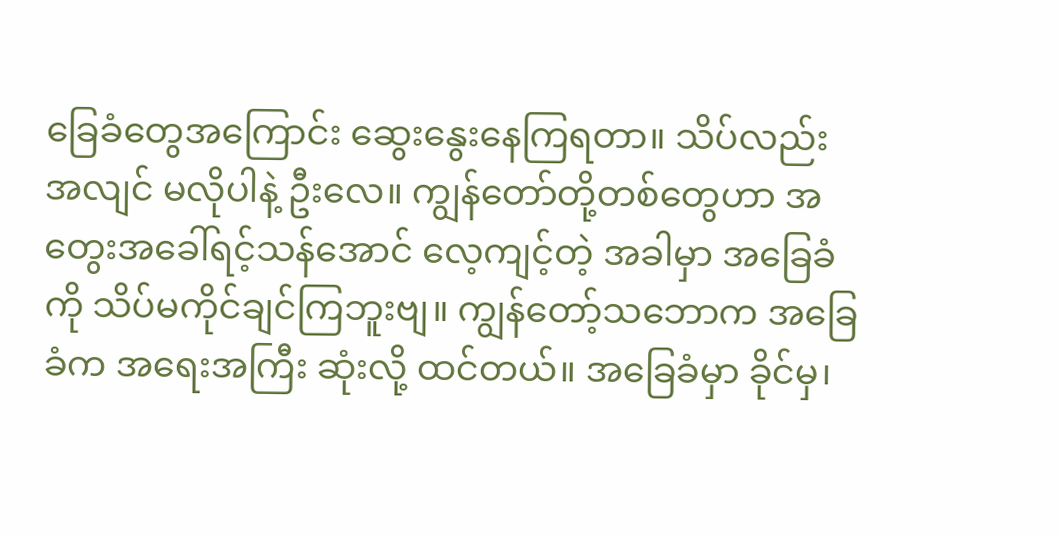ခြေခံတွေအကြောင်း ဆွေးနွေးနေကြရတာ။ သိပ်လည်း အလျင် မလိုပါနဲ့ ဦးလေ။ ကျွန်တော်တို့တစ်တွေဟာ အတွေးအခေါ်ရင့်သန်အောင် လေ့ကျင့်တဲ့ အခါမှာ အခြေခံကို သိပ်မကိုင်ချင်ကြဘူးဗျ။ ကျွန်တော့်သဘောက အခြေခံက အရေးအကြီး ဆုံးလို့ ထင်တယ်။ အခြေခံမှာ ခိုင်မှ၊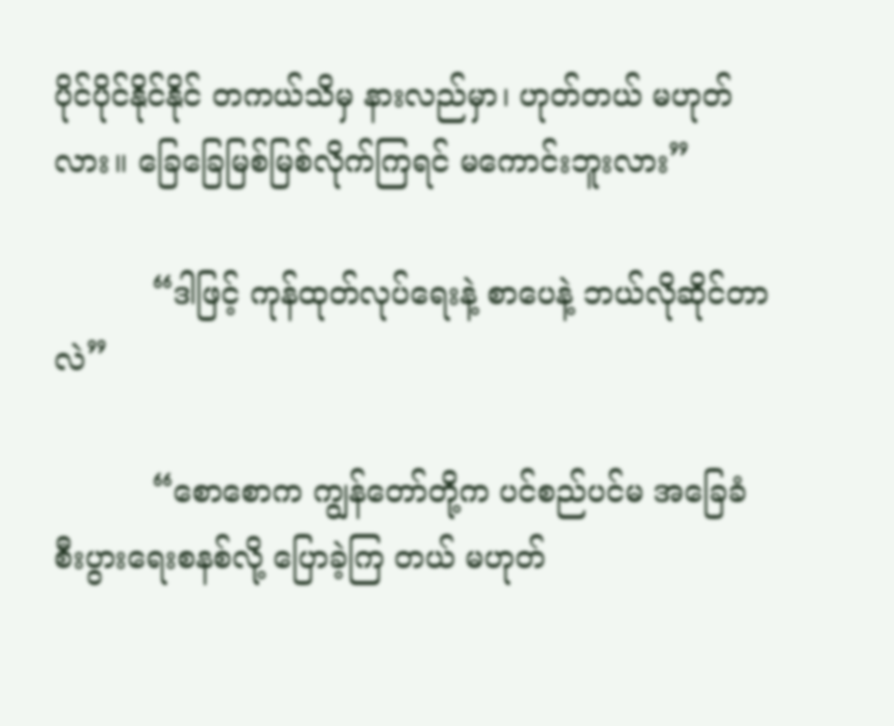ပိုင်ပိုင်နိုင်နိုင် တကယ်သိမှ နားလည်မှာ၊ ဟုတ်တယ် မဟုတ်လား။ ခြေခြေမြစ်မြစ်လိုက်ကြရင် မကောင်းဘူးလား”

          “ဒါဖြင့် ကုန်ထုတ်လုပ်ရေးနဲ့ စာပေနဲ့ ဘယ်လိုဆိုင်တာလဲ”

          “စောစောက ကျွန်တော်တို့က ပင်စည်ပင်မ အခြေခံ စီးပွားရေးစနစ်လို့ ပြောခဲ့ကြ တယ် မဟုတ်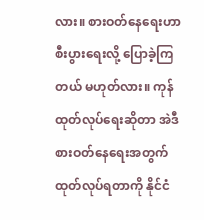လား။ စားဝတ်နေရေးဟာ စီးပွားရေးလို့ ပြောခဲ့ကြတယ် မဟုတ်လား။ ကုန်ထုတ်လုပ်ရေးဆိုတာ အဲဒီ စားဝတ်နေရေးအတွက် ထုတ်လုပ်ရတာကို နိုင်ငံ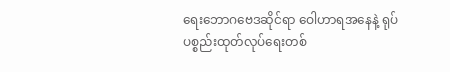ရေးဘောဂဗေဒဆိုင်ရာ ဝေါဟာရအနေနဲ့ ရုပ်ပစ္စည်းထုတ်လုပ်ရေးတစ်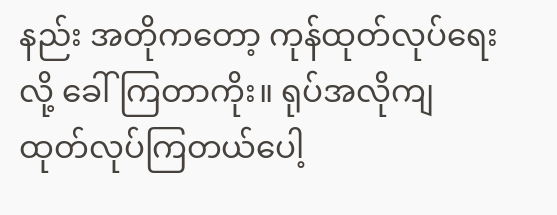နည်း အတိုကတော့ ကုန်ထုတ်လုပ်ရေးလို့ ခေါ်ကြတာကိုး။ ရုပ်အလိုကျ ထုတ်လုပ်ကြတယ်ပေါ့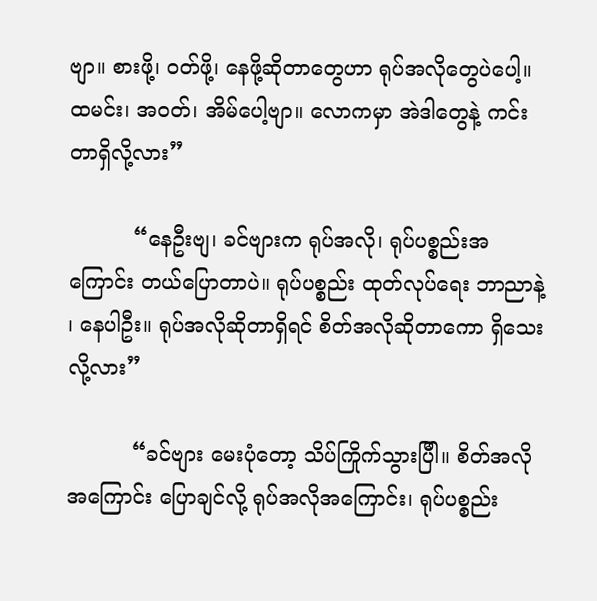ဗျာ။ စားဖို့၊ ဝတ်ဖို့၊ နေဖို့ဆိုတာတွေဟာ ရုပ်အလိုတွေပဲပေါ့။ ထမင်း၊ အဝတ်၊ အိမ်ပေါ့ဗျာ။ လောကမှာ အဲဒါတွေနဲ့ ကင်းတာရှိလို့လား”

          “နေဦးဗျ၊ ခင်ဗျားက ရုပ်အလို၊ ရုပ်ပစ္စည်းအကြောင်း တယ်ပြောတာပဲ။ ရုပ်ပစ္စည်း ထုတ်လုပ်ရေး ဘာညာနဲ့ ၊ နေပါဦး။ ရုပ်အလိုဆိုတာရှိရင် စိတ်အလိုဆိုတာကော ရှိသေး လို့လား”

          “ခင်ဗျား မေးပုံတော့ သိပ်ကြိုက်သွားပြီါ။ စိတ်အလိုအကြောင်း ပြောချင်လို့ ရုပ်အလိုအကြောင်း၊ ရုပ်ပစ္စည်း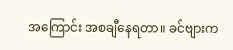အကြောင်း အစချီနေရတာ။ ခင်ဗျားက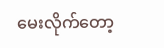မေးလိုက်တော့